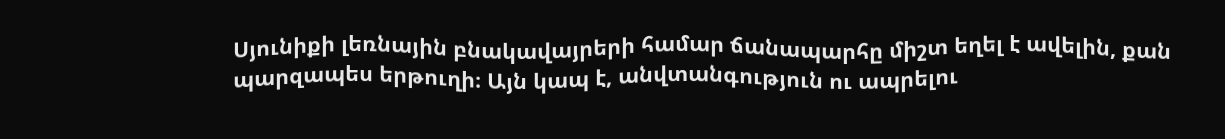Սյունիքի լեռնային բնակավայրերի համար ճանապարհը միշտ եղել է ավելին, քան պարզապես երթուղի։ Այն կապ է, անվտանգություն ու ապրելու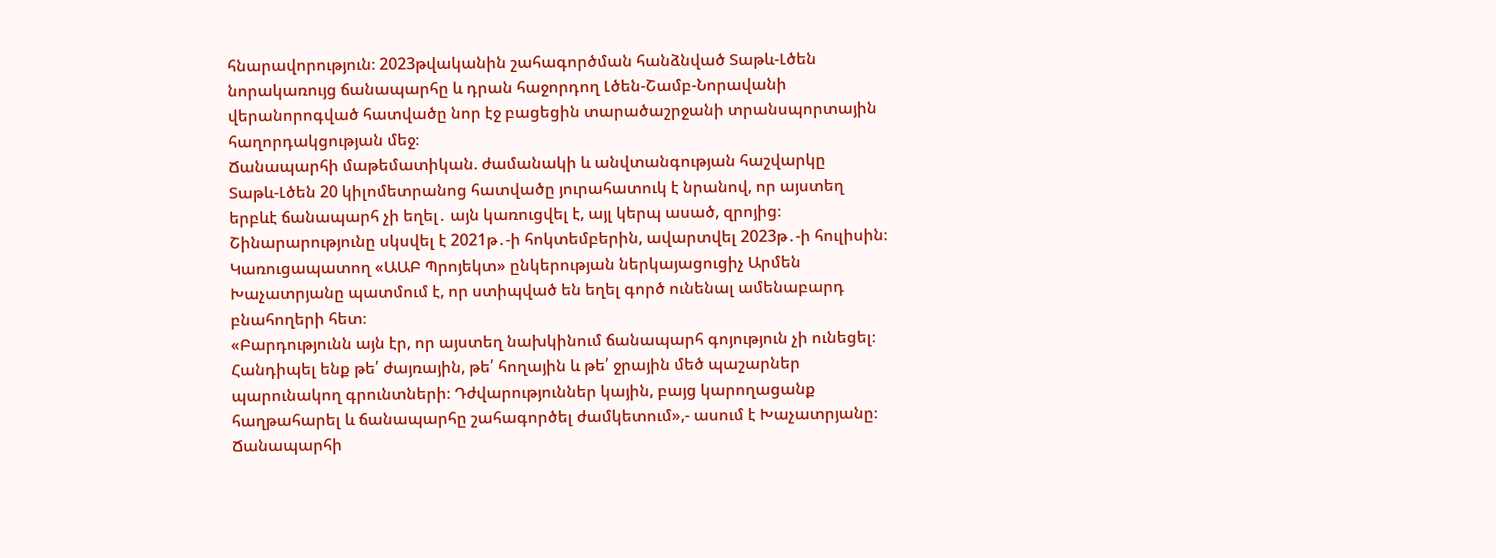հնարավորություն։ 2023թվականին շահագործման հանձնված Տաթև-Լծեն նորակառույց ճանապարհը և դրան հաջորդող Լծեն-Շամբ-Նորավանի վերանորոգված հատվածը նոր էջ բացեցին տարածաշրջանի տրանսպորտային հաղորդակցության մեջ։
Ճանապարհի մաթեմատիկան. ժամանակի և անվտանգության հաշվարկը
Տաթև-Լծեն 20 կիլոմետրանոց հատվածը յուրահատուկ է նրանով, որ այստեղ երբևէ ճանապարհ չի եղել․ այն կառուցվել է, այլ կերպ ասած, զրոյից։ Շինարարությունը սկսվել է 2021թ․-ի հոկտեմբերին, ավարտվել 2023թ․-ի հուլիսին։ Կառուցապատող «ԱԱԲ Պրոյեկտ» ընկերության ներկայացուցիչ Արմեն Խաչատրյանը պատմում է, որ ստիպված են եղել գործ ունենալ ամենաբարդ բնահողերի հետ։
«Բարդությունն այն էր, որ այստեղ նախկինում ճանապարհ գոյություն չի ունեցել։ Հանդիպել ենք թե՛ ժայռային, թե՛ հողային և թե՛ ջրային մեծ պաշարներ պարունակող գրունտների։ Դժվարություններ կային, բայց կարողացանք հաղթահարել և ճանապարհը շահագործել ժամկետում»,- ասում է Խաչատրյանը։
Ճանապարհի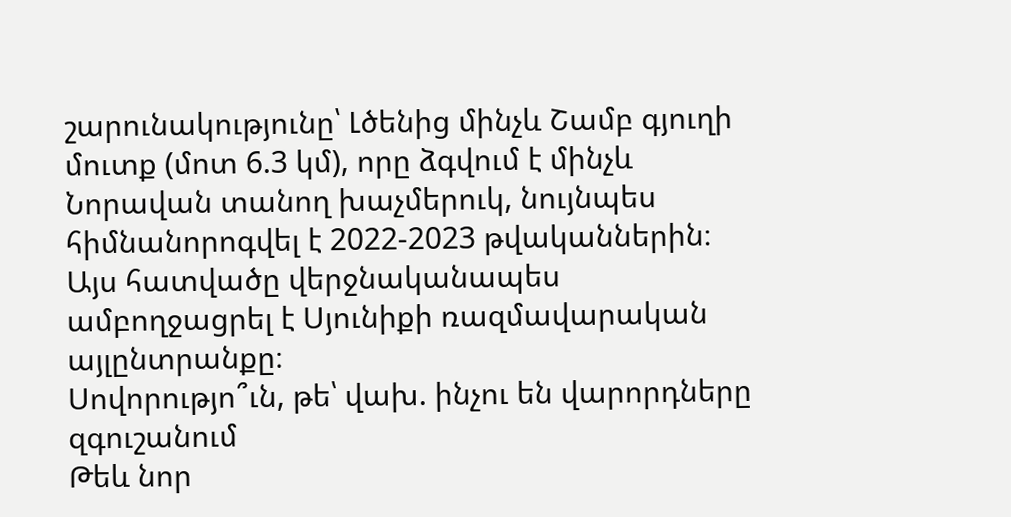շարունակությունը՝ Լծենից մինչև Շամբ գյուղի մուտք (մոտ 6.3 կմ), որը ձգվում է մինչև Նորավան տանող խաչմերուկ, նույնպես հիմնանորոգվել է 2022-2023 թվականներին։ Այս հատվածը վերջնականապես ամբողջացրել է Սյունիքի ռազմավարական այլընտրանքը։
Սովորությո՞ւն, թե՝ վախ. ինչու են վարորդները զգուշանում
Թեև նոր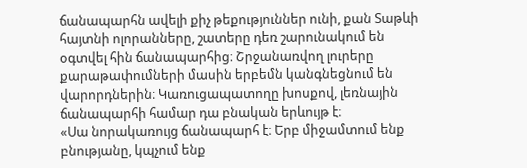ճանապարհն ավելի քիչ թեքություններ ունի, քան Տաթևի հայտնի ոլորանները, շատերը դեռ շարունակում են օգտվել հին ճանապարհից։ Շրջանառվող լուրերը քարաթափումների մասին երբեմն կանգնեցնում են վարորդներին։ Կառուցապատողը խոսքով, լեռնային ճանապարհի համար դա բնական երևույթ է։
«Սա նորակառույց ճանապարհ է։ Երբ միջամտում ենք բնությանը, կպչում ենք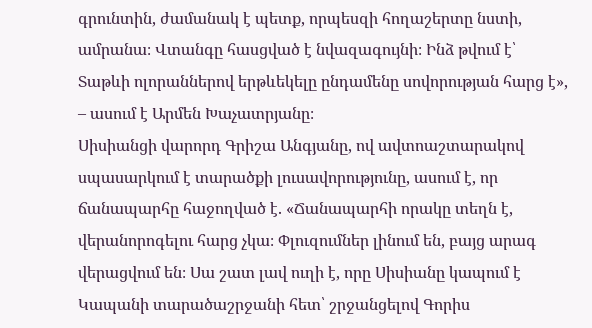գրունտին, ժամանակ է պետք, որպեսզի հողաշերտը նստի, ամրանա։ Վտանգը հասցված է նվազագույնի։ Ինձ թվում է՝ Տաթևի ոլորաններով երթևեկելը ընդամենը սովորության հարց է», – ասում է Արմեն Խաչատրյանը։
Սիսիանցի վարորդ Գրիշա Անգյանը, ով ավտոաշտարակով սպասարկում է տարածքի լուսավորությունը, ասում է, որ ճանապարհը հաջողված է. «Ճանապարհի որակը տեղն է, վերանորոգելու հարց չկա։ Փլուզումներ լինում են, բայց արագ վերացվում են։ Սա շատ լավ ուղի է, որը Սիսիանը կապում է Կապանի տարածաշրջանի հետ՝ շրջանցելով Գորիս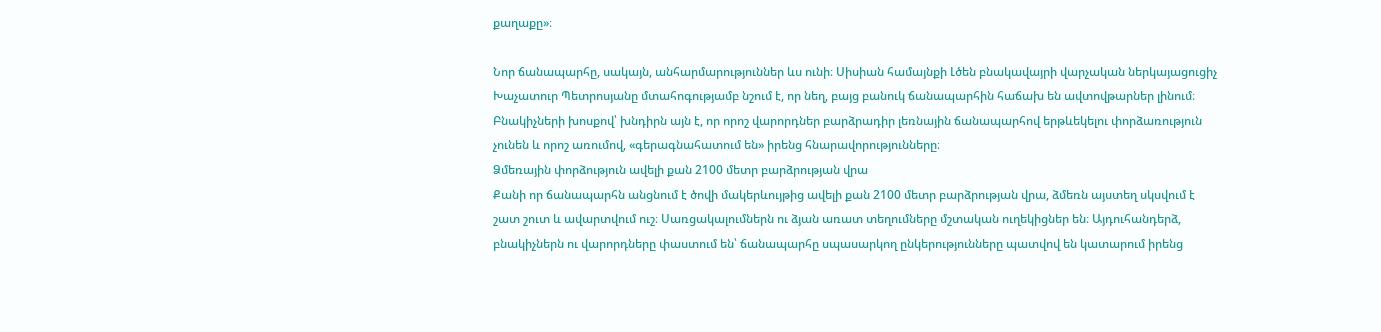քաղաքը»։

Նոր ճանապարհը, սակայն, անհարմարություններ ևս ունի։ Սիսիան համայնքի Լծեն բնակավայրի վարչական ներկայացուցիչ Խաչատուր Պետրոսյանը մտահոգությամբ նշում է, որ նեղ, բայց բանուկ ճանապարհին հաճախ են ավտովթարներ լինում։
Բնակիչների խոսքով՝ խնդիրն այն է, որ որոշ վարորդներ բարձրադիր լեռնային ճանապարհով երթևեկելու փորձառություն չունեն և որոշ առումով, «գերագնահատում են» իրենց հնարավորությունները։
Ձմեռային փորձություն ավելի քան 2100 մետր բարձրության վրա
Քանի որ ճանապարհն անցնում է ծովի մակերևույթից ավելի քան 2100 մետր բարձրության վրա, ձմեռն այստեղ սկսվում է շատ շուտ և ավարտվում ուշ։ Սառցակալումներն ու ձյան առատ տեղումները մշտական ուղեկիցներ են։ Այդուհանդերձ, բնակիչներն ու վարորդները փաստում են՝ ճանապարհը սպասարկող ընկերությունները պատվով են կատարում իրենց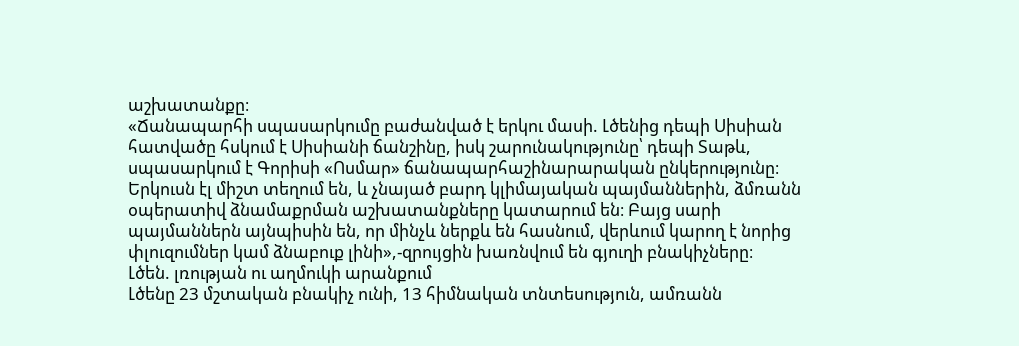աշխատանքը։
«Ճանապարհի սպասարկումը բաժանված է երկու մասի. Լծենից դեպի Սիսիան հատվածը հսկում է Սիսիանի ճանշինը, իսկ շարունակությունը՝ դեպի Տաթև, սպասարկում է Գորիսի «Ոսմար» ճանապարհաշինարարական ընկերությունը։ Երկուսն էլ միշտ տեղում են, և չնայած բարդ կլիմայական պայմաններին, ձմռանն օպերատիվ ձնամաքրման աշխատանքները կատարում են։ Բայց սարի պայմաններն այնպիսին են, որ մինչև ներքև են հասնում, վերևում կարող է նորից փլուզումներ կամ ձնաբուք լինի»,-զրույցին խառնվում են գյուղի բնակիչները։
Լծեն. լռության ու աղմուկի արանքում
Լծենը 23 մշտական բնակիչ ունի, 13 հիմնական տնտեսություն, ամռանն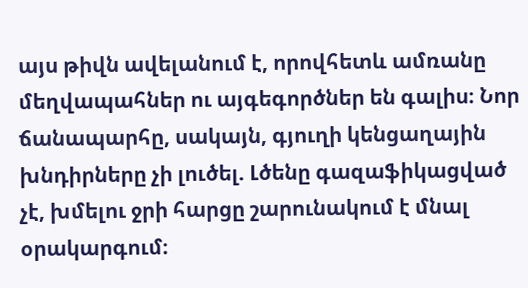այս թիվն ավելանում է, որովհետև ամռանը մեղվապահներ ու այգեգործներ են գալիս։ Նոր ճանապարհը, սակայն, գյուղի կենցաղային խնդիրները չի լուծել. Լծենը գազաֆիկացված չէ, խմելու ջրի հարցը շարունակում է մնալ օրակարգում։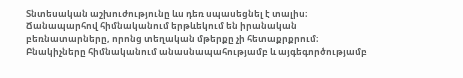Տնտեսական աշխուժությունը ևս դեռ սպասեցնել է տալիս։ Ճանապարհով հիմնականում երթևեկում են իրանական բեռնատարները, որոնց տեղական մթերքը չի հետաքրքրում։
Բնակիչները հիմնականում անասնապահությամբ և այգեգործությամբ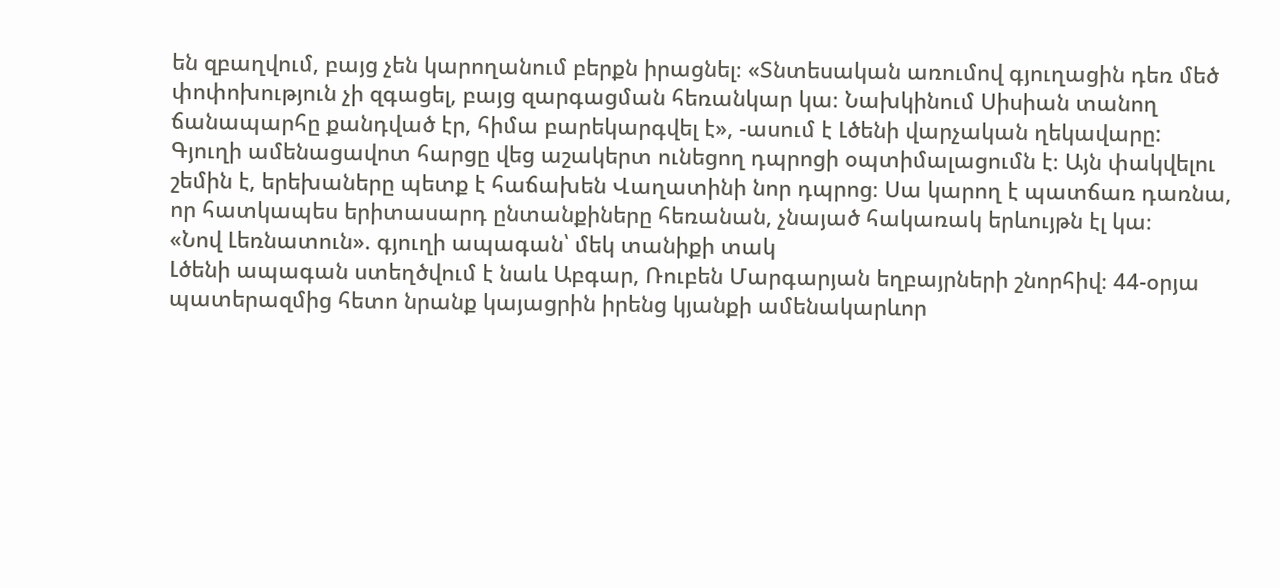են զբաղվում, բայց չեն կարողանում բերքն իրացնել։ «Տնտեսական առումով գյուղացին դեռ մեծ փոփոխություն չի զգացել, բայց զարգացման հեռանկար կա։ Նախկինում Սիսիան տանող ճանապարհը քանդված էր, հիմա բարեկարգվել է», -ասում է Լծենի վարչական ղեկավարը:
Գյուղի ամենացավոտ հարցը վեց աշակերտ ունեցող դպրոցի օպտիմալացումն է։ Այն փակվելու շեմին է, երեխաները պետք է հաճախեն Վաղատինի նոր դպրոց։ Սա կարող է պատճառ դառնա, որ հատկապես երիտասարդ ընտանքիները հեռանան, չնայած հակառակ երևույթն էլ կա։
«Նով Լեռնատուն». գյուղի ապագան՝ մեկ տանիքի տակ
Լծենի ապագան ստեղծվում է նաև Աբգար, Ռուբեն Մարգարյան եղբայրների շնորհիվ։ 44-օրյա պատերազմից հետո նրանք կայացրին իրենց կյանքի ամենակարևոր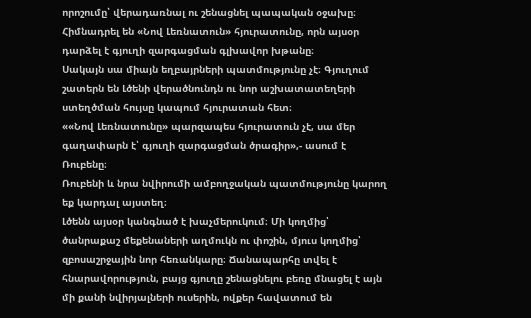որոշումը՝ վերադառնալ ու շենացնել պապական օջախը։ Հիմնադրել են «Նով Լեռնատուն» հյուրատունը, որն այսօր դարձել է գյուղի զարգացման գլխավոր խթանը։
Սակայն սա միայն եղբայրների պատմությունը չէ։ Գյուղում շատերն են Լծենի վերածնունդն ու նոր աշխատատեղերի ստեղծման հույսը կապում հյուրատան հետ։
««Նով Լեռնատունը» պարզապես հյուրատուն չէ, սա մեր գաղափարն է՝ գյուղի զարգացման ծրագիր»,- ասում է Ռուբենը։
Ռուբենի և նրա նվիրումի ամբողջական պատմությունը կարող եք կարդալ այստեղ։
Լծենն այսօր կանգնած է խաչմերուկում։ Մի կողմից՝ ծանրաքաշ մեքենաների աղմուկն ու փոշին, մյուս կողմից՝ զբոսաշրջային նոր հեռանկարը։ Ճանապարհը տվել է հնարավորություն, բայց գյուղը շենացնելու բեռը մնացել է այն մի քանի նվիրյալների ուսերին, ովքեր հավատում են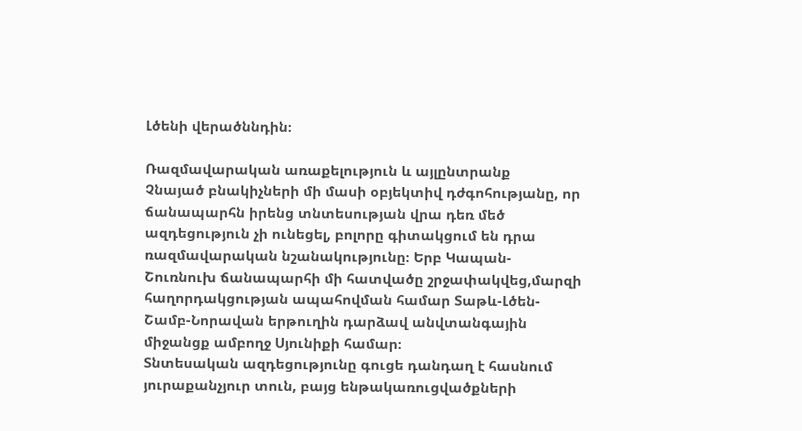Լծենի վերածննդին։

Ռազմավարական առաքելություն և այլընտրանք
Չնայած բնակիչների մի մասի օբյեկտիվ դժգոհությանը, որ ճանապարհն իրենց տնտեսության վրա դեռ մեծ ազդեցություն չի ունեցել, բոլորը գիտակցում են դրա ռազմավարական նշանակությունը։ Երբ Կապան- Շուռնուխ ճանապարհի մի հատվածը շրջափակվեց,մարզի հաղորդակցության ապահովման համար Տաթև-Լծեն-Շամբ-Նորավան երթուղին դարձավ անվտանգային միջանցք ամբողջ Սյունիքի համար։
Տնտեսական ազդեցությունը գուցե դանդաղ է հասնում յուրաքանչյուր տուն, բայց ենթակառուցվածքների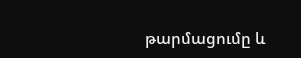թարմացումը և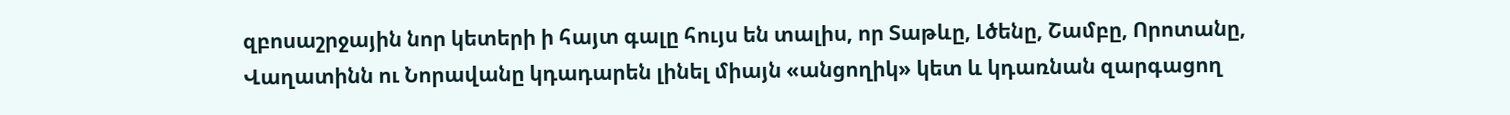զբոսաշրջային նոր կետերի ի հայտ գալը հույս են տալիս, որ Տաթևը, Լծենը, Շամբը, Որոտանը, Վաղատինն ու Նորավանը կդադարեն լինել միայն «անցողիկ» կետ և կդառնան զարգացող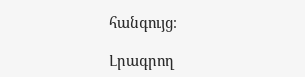հանգույց։

Լրագրող